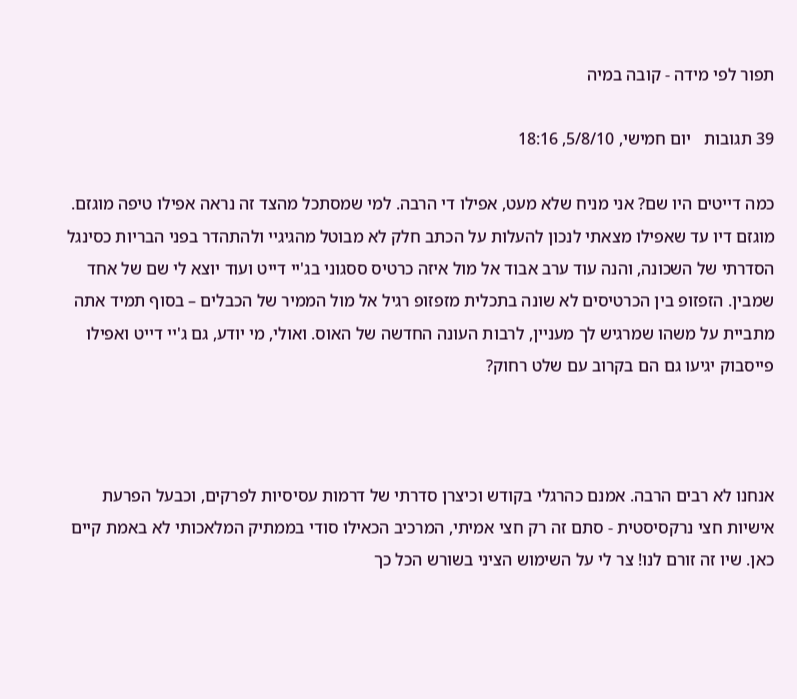תפור לפי מידה - קובה במיה

39 תגובות   יום חמישי, 5/8/10, 18:16

כמה דייטים היו שם? אני מניח שלא מעט, אפילו די הרבה. למי שמסתכל מהצד זה נראה אפילו טיפה מוגזם. מוגזם דיו עד שאפילו מצאתי לנכון להעלות על הכתב חלק לא מבוטל מהגיגיי ולהתהדר בפני הבריות כסינגל הסדרתי של השכונה, והנה עוד ערב אבוד אל מול איזה כרטיס ססגוני בג'יי דייט ועוד יוצא לי שם של אחד שמבין. הזפזופ בין הכרטיסים לא שונה בתכלית מזפזופ רגיל אל מול הממיר של הכבלים – בסוף תמיד אתה מתביית על משהו שמרגיש לך מעניין, לרבות העונה החדשה של האוס. ואולי, מי יודע, גם ג'יי דייט ואפילו פייסבוק יגיעו גם הם בקרוב עם שלט רחוק?



אנחנו לא רבים הרבה. אמנם כהרגלי בקודש וכיצרן סדרתי של דרמות עסיסיות לפרקים, וכבעל הפרעת אישיות חצי נרקסיסטית - סתם זה רק חצי אמיתי, המרכיב הכאילו סודי בממתיק המלאכותי לא באמת קיים כאן. שיו זה זורם לנו! צר לי על השימוש הציני בשורש הכל כך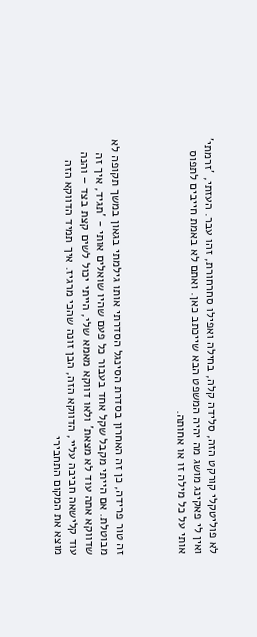לא פוליטקלי קורקט הזה, סלידה קלה, בחילה ואפילו סחרחורת, זהו עבר. העזתי, 'זרמתי' ואין לי פאקינג מושג מה יהיה המשפט הבא שייכתב כאן. ואתם לא באמת חייבים לתפוס אותי על כל מילה זו או אחותה.



זה טור פרידה, כן זה האחרון בסדרת הסינגל הסדרתי אותו גילמתי בגאון במשך תקופה לא מבוטלת. אם הייתי מקבל שקל אחד בעבור כל פעם שהיו שואלים אותי - 'תגיד, איך זה שדווקא אתה עוד לא מצאת' ולאו דווקא מאמא שלי, הייתי יכול לשים קצת בצד – והנה עוד קלישאה חביבה עליי, הדווקא הזה, הבן זונה שהכי מרגיז. איך תמיד הדווקא הזה מוצא את המקום התחבירי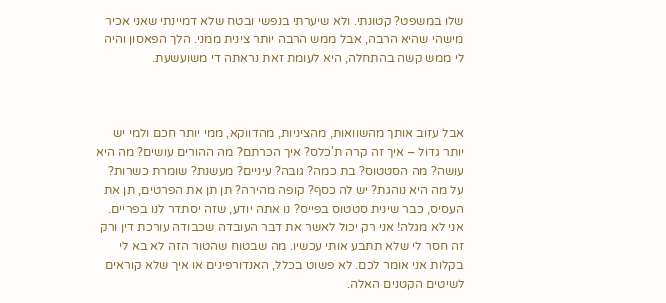שלו במשפט? קטונתי. ולא שיערתי בנפשי ובטח שלא דמיינתי שאני אכיר מישהי שהיא הרבה, אבל ממש הרבה יותר צינית ממני. הלך הפאסון והיה לי ממש קשה בהתחלה, היא לעומת זאת נראתה די משועשעת.



אבל עזוב אותך מהשוואות, מהציניות, מהדווקא, ממי יותר חכם ולמי יש יותר גדול – איך זה קרה ת'כלס? איך הכרתם? מה ההורים עושים? מה היא עושה? מה הסטטוס? בת כמה? גובה? עיניים? מעשנת? שומרת כשרות? על מה היא נוהגת? יש לה כסף? קופה מהירה? תן תן את הפרטים, תן את העסיס, כבר שינית סטטוס בפייס? נו אתה יודע, שזה יסתדר לנו בפריים. אני לא מגלה! אני רק יכול לאשר את דבר העובדה שכבודה עורכת דין ורק זה חסר לי שלא תתבע אותי עכשיו. מה שבטוח שהטור הזה לא בא לי בקלות אני אומר לכם. לא פשוט בכלל, האנדורפינים או איך שלא קוראים לשיטים הקטנים האלה.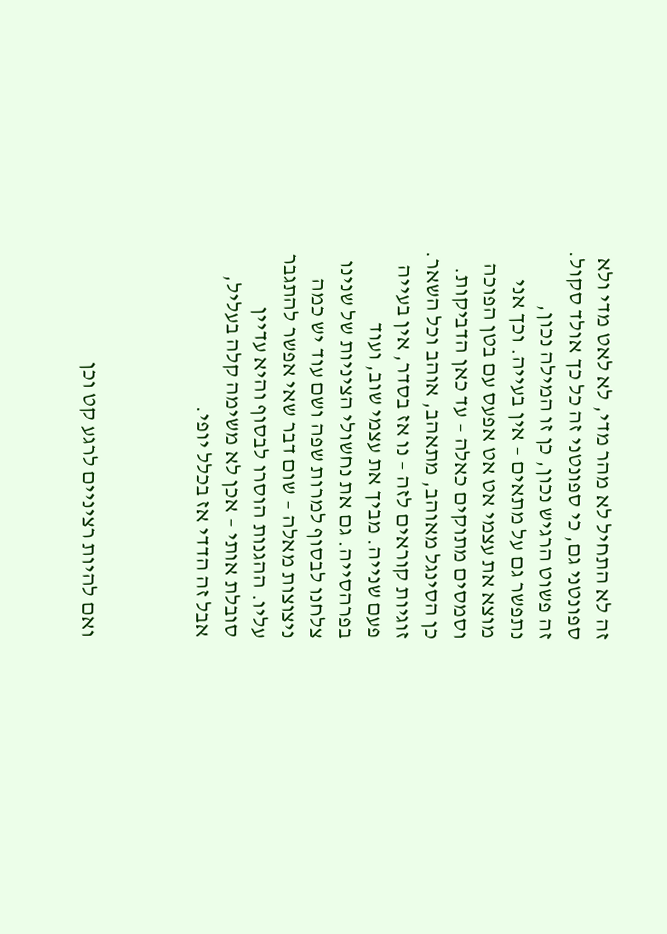זה לא התחיל לא מהר מדי, לא לאט מדי ולא ספונטני גם, כי ספונטני זה כל כך אולד סקול. זה פשוט הרגיש נכון, כן זו המילה נכון, נתפשר גם על מתאים – אין בעייה. וכך אני מוצא את עצמי אט אט אפעס עם בטן הפוכה וסמסים מתוקים כאלה – עד כאן הדביקות. כן הסינגל מאוהב, מתאהב, אוהב וכל השאר. זוגיות קוראים לזה – נו אז בסדר, אין בעייה פעם שנייה. מביך את עצמי שוב, ועוד בפרהסייה. גם את נחשולי הציניות של שנינו צלחנו לבסוף למרות שפה ושם עוד יש כמה ניצוצות מאלה – שום דבר שאי אפשר להתגבר עליו. ההגנות הוסרו לבסוף והיא עדיין סובלת אותי – אכן לא משימה קלה בעליל, אבל זה הדדי אז בכלל יופי.



ואם להיות רציניים לרגע קט וכן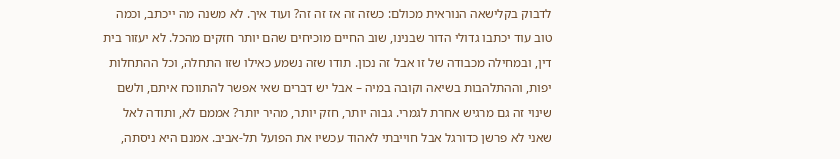לדבוק בקלישאה הנוראית מכולם: כשזה זה אז זה זה? ועוד איך. לא משנה מה ייכתב, וכמה טוב עוד יכתבו גדולי הדור שבנינו, שוב החיים מוכיחים שהם יותר חזקים מהכל. לא יעזור בית דין, ובמחילה מכבודה של זו אבל זה נכון. תודו שזה נשמע כאילו שזו התחלה, וכל ההתחלות יפות, וההתלהבות בשיאה וקובה במיה – אבל יש דברים שאי אפשר להתווכח איתם, ולשם שינוי זה גם מרגיש אחרת לגמרי. גבוה יותר, חזק יותר, מהיר יותר? אממם לא, ותודה לאל שאני לא פרשן כדורגל אבל חוייבתי לאהוד עכשיו את הפועל תל-אביב. אמנם היא ניסתה,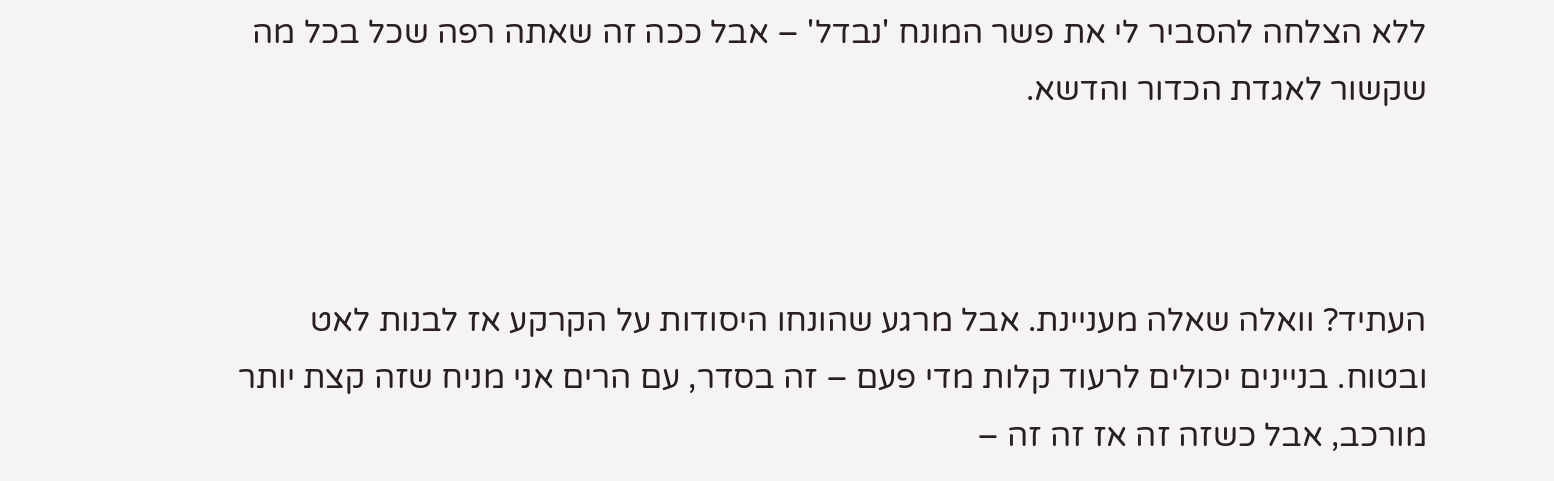ללא הצלחה להסביר לי את פשר המונח 'נבדל' – אבל ככה זה שאתה רפה שכל בכל מה שקשור לאגדת הכדור והדשא.



העתיד? וואלה שאלה מעניינת. אבל מרגע שהונחו היסודות על הקרקע אז לבנות לאט ובטוח. בניינים יכולים לרעוד קלות מדי פעם – זה בסדר, עם הרים אני מניח שזה קצת יותר מורכב, אבל כשזה זה אז זה זה –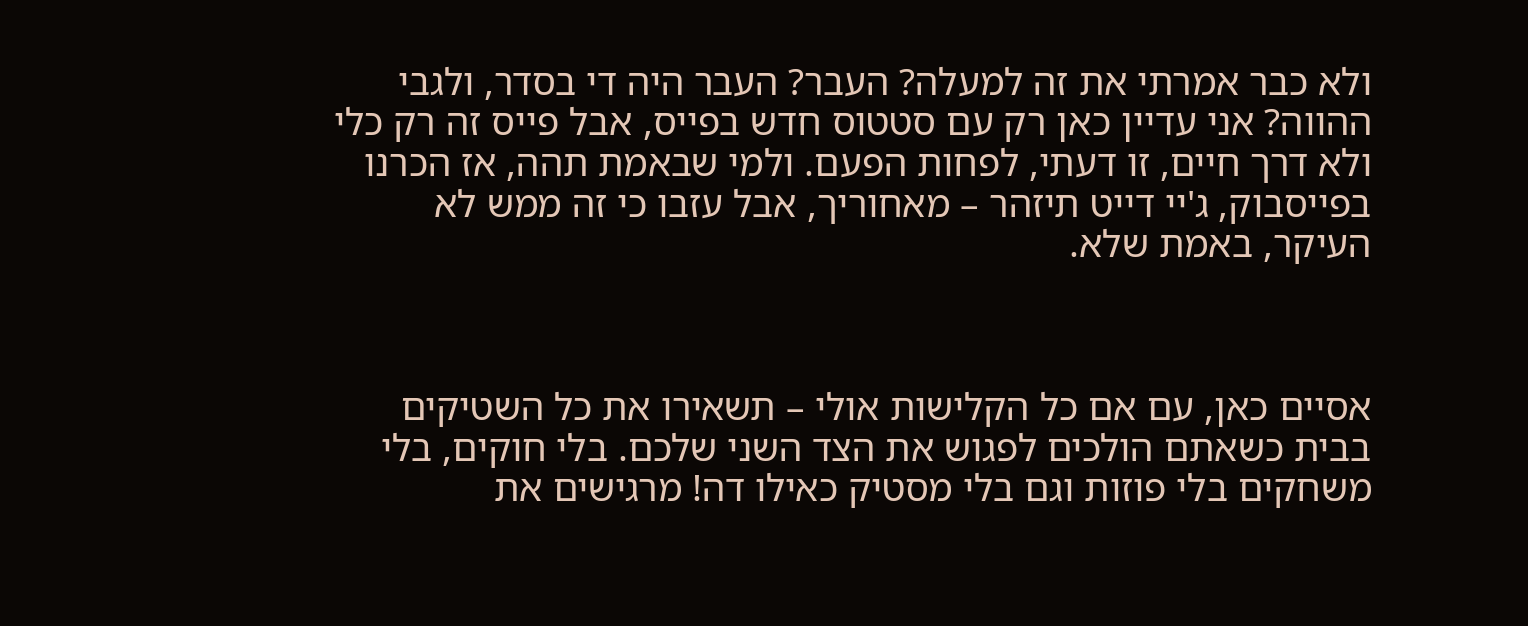ולא כבר אמרתי את זה למעלה? העבר? העבר היה די בסדר, ולגבי ההווה? אני עדיין כאן רק עם סטטוס חדש בפייס, אבל פייס זה רק כלי ולא דרך חיים, זו דעתי, לפחות הפעם. ולמי שבאמת תהה, אז הכרנו בפייסבוק, ג'יי דייט תיזהר – מאחוריך, אבל עזבו כי זה ממש לא העיקר, באמת שלא.



אסיים כאן, עם אם כל הקלישות אולי – תשאירו את כל השטיקים בבית כשאתם הולכים לפגוש את הצד השני שלכם. בלי חוקים, בלי משחקים בלי פוזות וגם בלי מסטיק כאילו דה! מרגישים את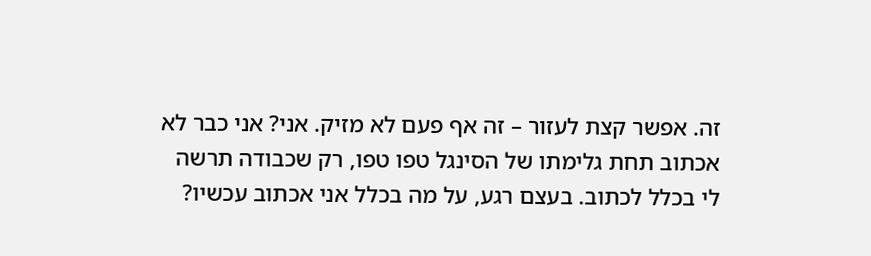זה. אפשר קצת לעזור – זה אף פעם לא מזיק. אני? אני כבר לא אכתוב תחת גלימתו של הסינגל טפו טפו, רק שכבודה תרשה לי בכלל לכתוב. בעצם רגע, על מה בכלל אני אכתוב עכשיו?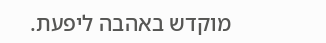מוקדש באהבה ליפעת.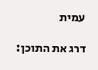עמית

דרג את התוכן: